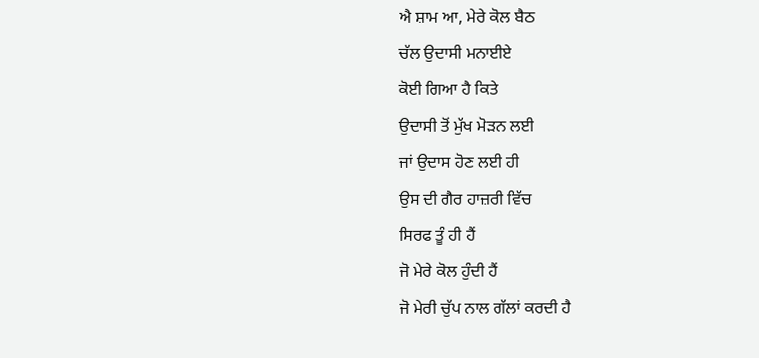ਐ ਸ਼ਾਮ ਆ, ਮੇਰੇ ਕੋਲ ਬੈਠ
ਚੱਲ ਉਦਾਸੀ ਮਨਾਈਏ
ਕੋਈ ਗਿਆ ਹੈ ਕਿਤੇ
ਉਦਾਸੀ ਤੋਂ ਮੁੱਖ ਮੋੜਨ ਲਈ
ਜਾਂ ਉਦਾਸ ਹੋਣ ਲਈ ਹੀ
ਉਸ ਦੀ ਗੈਰ ਹਾਜ਼ਰੀ ਵਿੱਚ
ਸਿਰਫ ਤੂੰ ਹੀ ਹੈਂ
ਜੋ ਮੇਰੇ ਕੋਲ ਹੁੰਦੀ ਹੈਂ
ਜੋ ਮੇਰੀ ਚੁੱਪ ਨਾਲ ਗੱਲਾਂ ਕਰਦੀ ਹੈ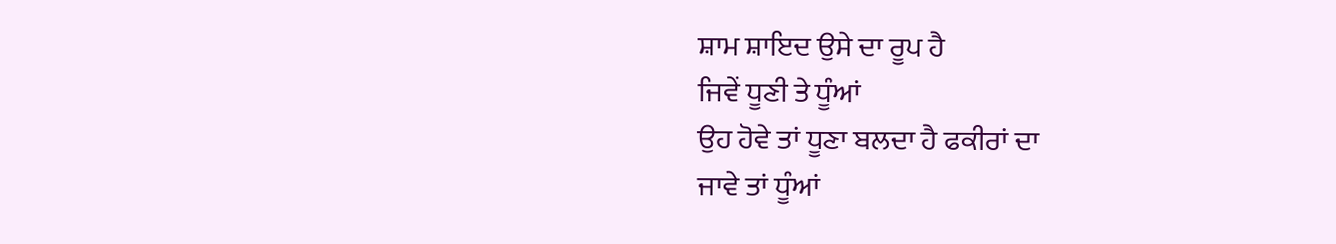ਸ਼ਾਮ ਸ਼ਾਇਦ ਉਸੇ ਦਾ ਰੂਪ ਹੈ
ਜਿਵੇਂ ਧੂਣੀ ਤੇ ਧੂੰਆਂ
ਉਹ ਹੋਵੇ ਤਾਂ ਧੂਣਾ ਬਲਦਾ ਹੈ ਫਕੀਰਾਂ ਦਾ
ਜਾਵੇ ਤਾਂ ਧੂੰਆਂ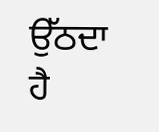ਉੱਠਦਾ ਹੈ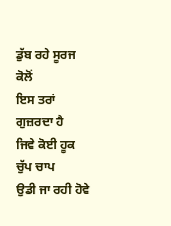ਡੁੱਬ ਰਹੇ ਸੂਰਜ ਕੋਲੋਂ
ਇਸ ਤਰਾਂ ਗੁਜ਼ਰਦਾ ਹੈ
ਜਿਵੇ ਕੋਈ ਹੂਕ ਚੁੱਪ ਚਾਪ
ਉਡੀ ਜਾ ਰਹੀ ਹੋਵੇ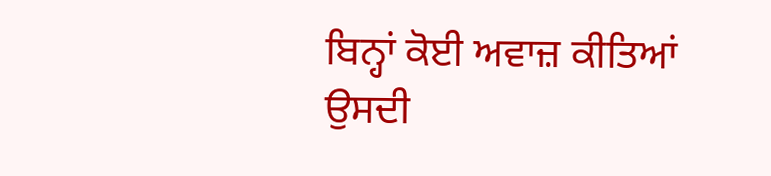ਬਿਨ੍ਹਾਂ ਕੋਈ ਅਵਾਜ਼ ਕੀਤਿਆਂ
ਉਸਦੀ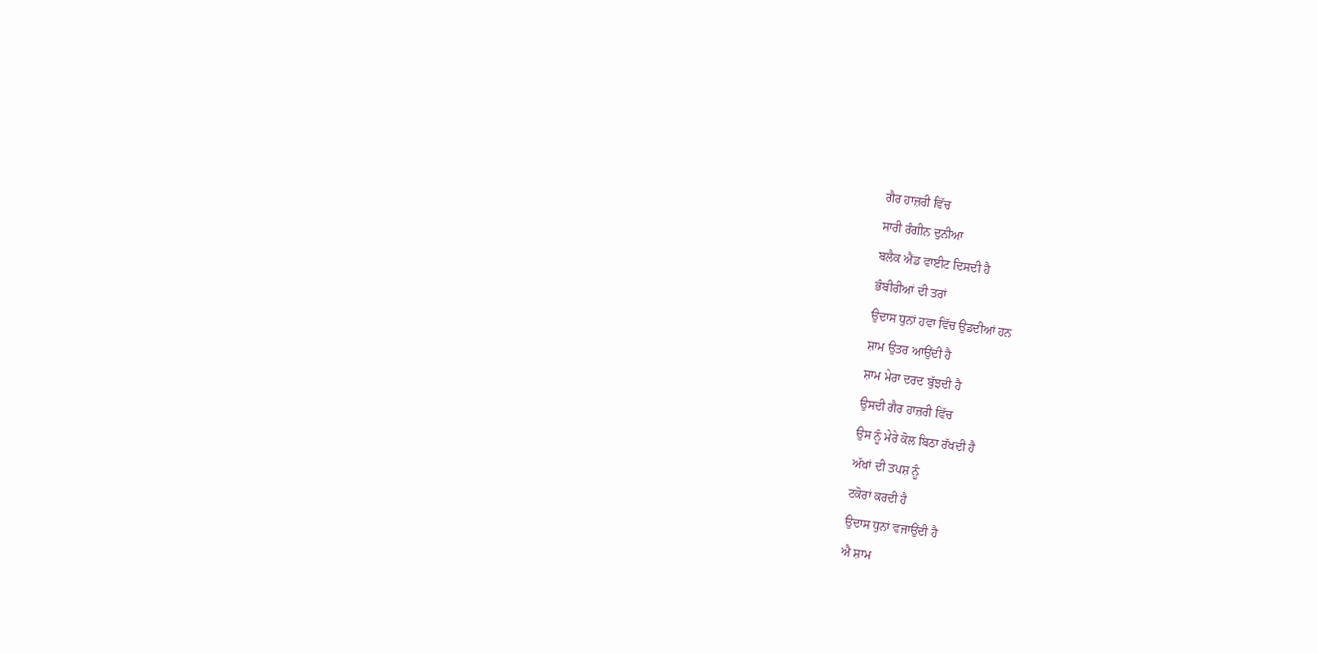ਗੈਰ ਹਾਜ਼ਰੀ ਵਿੱਚ
ਸਾਰੀ ਰੰਗੀਨ ਦੁਨੀਆ
ਬਲੈਕ ਐਂਡ ਵਾਈਟ ਦਿਸਦੀ ਹੈ
ਭੰਬੀਰੀਆਂ ਦੀ ਤਰਾਂ
ਉਦਾਸ ਧੁਨਾਂ ਹਵਾ ਵਿੱਚ ਉਡਦੀਆਂ ਹਨ
ਸ਼ਾਮ ਉਤਰ ਆਉਂਦੀ ਹੈ
ਸ਼ਾਮ ਮੇਰਾ ਦਰਦ ਬੁੱਝਦੀ ਹੈ
ਉਸਦੀ ਗੈਰ ਹਾਜ਼ਰੀ ਵਿੱਚ
ਉਸ ਨੂੰ ਮੇਰੇ ਕੋਲ ਬਿਠਾ ਰੱਖਦੀ ਹੈ
ਅੱਖਾਂ ਦੀ ਤਪਸ਼ ਨੂੰ
ਟਕੋਰਾਂ ਕਰਦੀ ਹੈ
ਉਦਾਸ ਧੁਨਾਂ ਵਜਾਉਂਦੀ ਹੈ
ਐ ਸ਼ਾਮ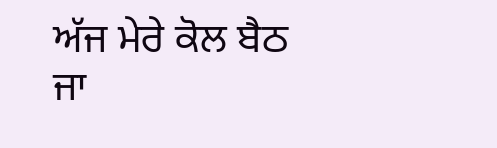ਅੱਜ ਮੇਰੇ ਕੋਲ ਬੈਠ ਜਾ